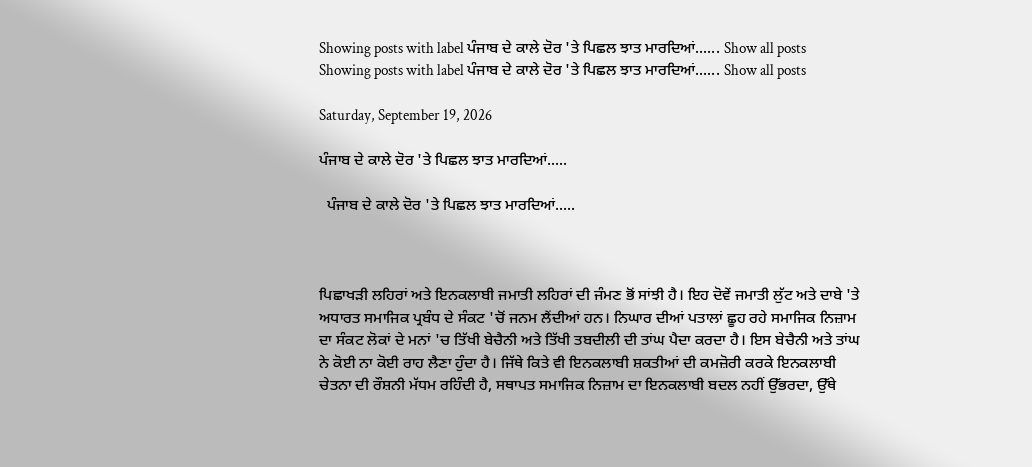Showing posts with label ਪੰਜਾਬ ਦੇ ਕਾਲੇ ਦੋਰ 'ਤੇ ਪਿਛਲ ਝਾਤ ਮਾਰਦਿਆਂ...... Show all posts
Showing posts with label ਪੰਜਾਬ ਦੇ ਕਾਲੇ ਦੋਰ 'ਤੇ ਪਿਛਲ ਝਾਤ ਮਾਰਦਿਆਂ...... Show all posts

Saturday, September 19, 2026

ਪੰਜਾਬ ਦੇ ਕਾਲੇ ਦੋਰ 'ਤੇ ਪਿਛਲ ਝਾਤ ਮਾਰਦਿਆਂ.....

  ਪੰਜਾਬ ਦੇ ਕਾਲੇ ਦੋਰ 'ਤੇ ਪਿਛਲ ਝਾਤ ਮਾਰਦਿਆਂ.....



ਪਿਛਾਖੜੀ ਲਹਿਰਾਂ ਅਤੇ ਇਨਕਲਾਬੀ ਜਮਾਤੀ ਲਹਿਰਾਂ ਦੀ ਜੰਮਣ ਭੋਂ ਸਾਂਝੀ ਹੈ। ਇਹ ਦੋਵੇਂ ਜਮਾਤੀ ਲੁੱਟ ਅਤੇ ਦਾਬੇ 'ਤੇ ਅਧਾਰਤ ਸਮਾਜਿਕ ਪ੍ਰਬੰਧ ਦੇ ਸੰਕਟ 'ਚੋਂ ਜਨਮ ਲੈਂਦੀਆਂ ਹਨ। ਨਿਘਾਰ ਦੀਆਂ ਪਤਾਲਾਂ ਛੂਹ ਰਹੇ ਸਮਾਜਿਕ ਨਿਜ਼ਾਮ ਦਾ ਸੰਕਟ ਲੋਕਾਂ ਦੇ ਮਨਾਂ 'ਚ ਤਿੱਖੀ ਬੇਚੈਨੀ ਅਤੇ ਤਿੱਖੀ ਤਬਦੀਲੀ ਦੀ ਤਾਂਘ ਪੈਦਾ ਕਰਦਾ ਹੈ। ਇਸ ਬੇਚੈਨੀ ਅਤੇ ਤਾਂਘ ਨੇ ਕੋਈ ਨਾ ਕੋਈ ਰਾਹ ਲੈਣਾ ਹੁੰਦਾ ਹੈ। ਜਿੱਥੇ ਕਿਤੇ ਵੀ ਇਨਕਲਾਬੀ ਸ਼ਕਤੀਆਂ ਦੀ ਕਮਜ਼ੋਰੀ ਕਰਕੇ ਇਨਕਲਾਬੀ ਚੇਤਨਾ ਦੀ ਰੌਸ਼ਨੀ ਮੱਧਮ ਰਹਿੰਦੀ ਹੈ, ਸਥਾਪਤ ਸਮਾਜਿਕ ਨਿਜ਼ਾਮ ਦਾ ਇਨਕਲਾਬੀ ਬਦਲ ਨਹੀਂ ਉੱਭਰਦਾ, ਉੱਥੇ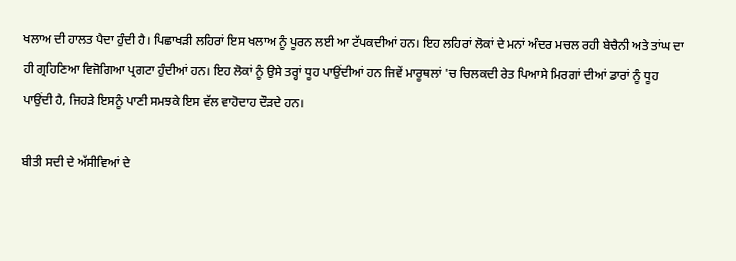ਖਲਾਅ ਦੀ ਹਾਲਤ ਪੈਦਾ ਹੁੰਦੀ ਹੈ। ਪਿਛਾਖੜੀ ਲਹਿਰਾਂ ਇਸ ਖਲਾਅ ਨੂੰ ਪੂਰਨ ਲਈ ਆ ਟੱਪਕਦੀਆਂ ਹਨ। ਇਹ ਲਹਿਰਾਂ ਲੋਕਾਂ ਦੇ ਮਨਾਂ ਅੰਦਰ ਮਚਲ ਰਹੀ ਬੇਚੈਨੀ ਅਤੇ ਤਾਂਘ ਦਾ ਹੀ ਗ੍ਰਹਿਣਿਆ ਵਿਜੋਗਿਆ ਪ੍ਰਗਟਾ ਹੁੰਦੀਆਂ ਹਨ। ਇਹ ਲੋਕਾਂ ਨੂੰ ਉਸੇ ਤਰ੍ਹਾਂ ਧੂਹ ਪਾਉਂਦੀਆਂ ਹਨ ਜਿਵੇਂ ਮਾਰੂਥਲਾਂ 'ਚ ਚਿਲਕਦੀ ਰੇਤ ਪਿਆਸੇ ਮਿਰਗਾਂ ਦੀਆਂ ਡਾਰਾਂ ਨੂੰ ਧੂਹ ਪਾਉਂਦੀ ਹੈ, ਜਿਹੜੇ ਇਸਨੂੰ ਪਾਣੀ ਸਮਝਕੇ ਇਸ ਵੱਲ ਵਾਹੋਦਾਹ ਦੌੜਦੇ ਹਨ।

ਬੀਤੀ ਸਦੀ ਦੇ ਅੱਸੀਵਿਆਂ ਦੇ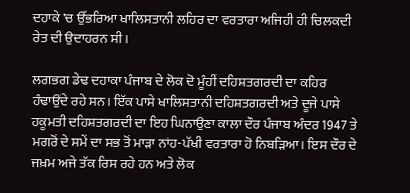ਦਹਾਕੇ 'ਚ ਉੱਭਰਿਆ ਖਾਲਿਸਤਾਨੀ ਲਹਿਰ ਦਾ ਵਰਤਾਰਾ ਅਜਿਹੀ ਹੀ ਚਿਲਕਦੀ ਰੇਤ ਦੀ ਉਦਾਹਰਨ ਸੀ।

ਲਗਭਗ ਡੇਢ ਦਹਾਕਾ ਪੰਜਾਬ ਦੇ ਲੋਕ ਦੋ ਮੂੰਹੀਂ ਦਹਿਸ਼ਤਗਰਦੀ ਦਾ ਕਹਿਰ ਹੰਢਾਉਂਦੇ ਰਹੇ ਸਨ। ਇੱਕ ਪਾਸੇ ਖਾਲਿਸਤਾਨੀ ਦਹਿਸ਼ਤਗਰਦੀ ਅਤੇ ਦੂਜੇ ਪਾਸੇ ਹਕੂਮਤੀ ਦਹਿਸ਼ਤਗਰਦੀ ਦਾ ਇਹ ਘਿਨਾਉਣਾ ਕਾਲਾ ਦੌਰ ਪੰਜਾਬ ਅੰਦਰ 1947 ਤੇ ਮਗਰੋਂ ਦੇ ਸਮੇਂ ਦਾ ਸਭ ਤੋਂ ਮਾੜਾ ਨਾਂਹ-ਪੱਖੀ ਵਰਤਾਰਾ ਹੋ ਨਿਬੜਿਆ। ਇਸ ਦੌਰ ਦੇ ਜਖ਼ਮ ਅਜੇ ਤੱਕ ਰਿਸ ਰਹੇ ਹਨ ਅਤੇ ਲੋਕ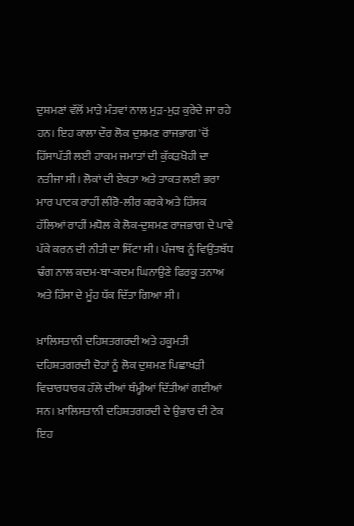ਦੁਸ਼ਮਣਾਂ ਵੱਲੋਂ ਮਾੜੇ ਮੰਤਵਾਂ ਨਾਲ ਮੁੜ-ਮੁੜ ਕੁਰੇਦੇ ਜਾ ਰਹੇ ਹਨ। ਇਹ ਕਾਲਾ ਦੌਰ ਲੋਕ ਦੁਸ਼ਮਣ ਰਾਜਭਾਗ 'ਚੋਂ ਹਿੱਸਾਪੱਤੀ ਲਈ ਹਾਕਮ ਜਮਾਤਾਂ ਦੀ ਕੁੱਕੜਖੋਹੀ ਦਾ ਨਤੀਜਾ ਸੀ। ਲੋਕਾਂ ਦੀ ਏਕਤਾ ਅਤੇ ਤਾਕਤ ਲਈ ਭਰਾ ਮਾਰ ਪਾਟਕ ਰਾਹੀਂ ਲੀਰੋ-ਲੀਰ ਕਰਕੇ ਅਤੇ ਹਿੰਸਕ ਹੱਲਿਆਂ ਰਾਹੀਂ ਮਧੋਲ ਕੇ ਲੋਕ-ਦੁਸ਼ਮਣ ਰਾਜਭਾਗ ਦੇ ਪਾਵੇ ਪੱਕੇ ਕਰਨ ਦੀ ਨੀਤੀ ਦਾ ਸਿੱਟਾ ਸੀ। ਪੰਜਾਬ ਨੂੰ ਵਿਉਂਤਬੱਧ ਢੰਗ ਨਾਲ ਕਦਮ-ਬਾ-ਕਦਮ ਘਿਨਾਉਣੇ ਫਿਰਕੂ ਤਨਾਅ ਅਤੇ ਹਿੰਸਾ ਦੇ ਮੂੰਹ ਧੱਕ ਦਿੱਤਾ ਗਿਆ ਸੀ।

ਖ਼ਾਲਿਸਤਾਨੀ ਦਹਿਸ਼ਤਗਰਦੀ ਅਤੇ ਹਕੂਮਤੀ ਦਹਿਸ਼ਤਗਰਦੀ ਦੋਹਾਂ ਨੂੰ ਲੋਕ ਦੁਸ਼ਮਣ ਪਿਛਾਖੜੀ ਵਿਚਾਰਧਾਰਕ ਹੱਲੇ ਦੀਆਂ ਥੰਮ੍ਹੀਆਂ ਦਿੱਤੀਆਂ ਗਈਆਂ ਸਨ। ਖ਼ਾਲਿਸਤਾਨੀ ਦਹਿਸ਼ਤਗਰਦੀ ਦੇ ਉਭਾਰ ਦੀ ਟੇਕ ਇਹ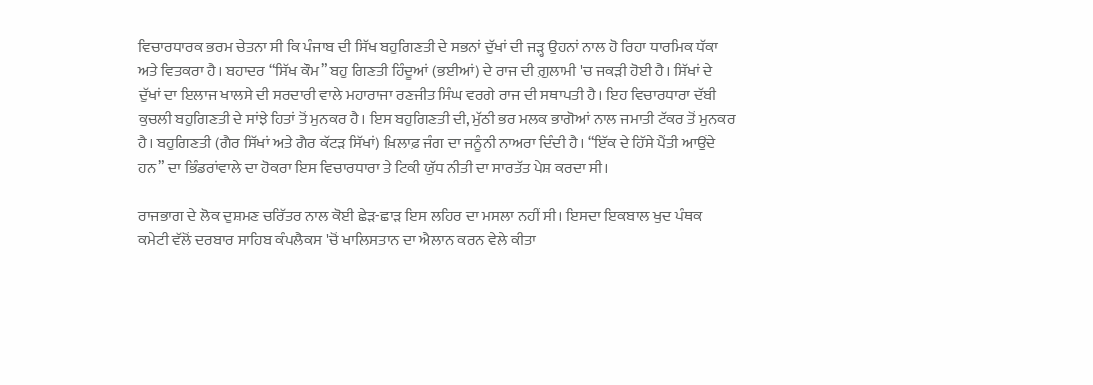ਵਿਚਾਰਧਾਰਕ ਭਰਮ ਚੇਤਨਾ ਸੀ ਕਿ ਪੰਜਾਬ ਦੀ ਸਿੱਖ ਬਹੁਗਿਣਤੀ ਦੇ ਸਭਨਾਂ ਦੁੱਖਾਂ ਦੀ ਜੜ੍ਹ ਉਹਨਾਂ ਨਾਲ ਹੋ ਰਿਹਾ ਧਾਰਮਿਕ ਧੱਕਾ ਅਤੇ ਵਿਤਕਰਾ ਹੈ। ਬਹਾਦਰ “ਸਿੱਖ ਕੌਮ” ਬਹੁ ਗਿਣਤੀ ਹਿੰਦੂਆਂ (ਭਈਆਂ) ਦੇ ਰਾਜ ਦੀ ਗ਼ੁਲਾਮੀ 'ਚ ਜਕੜੀ ਹੋਈ ਹੈ। ਸਿੱਖਾਂ ਦੇ ਦੁੱਖਾਂ ਦਾ ਇਲਾਜ ਖਾਲਸੇ ਦੀ ਸਰਦਾਰੀ ਵਾਲੇ ਮਹਾਰਾਜਾ ਰਣਜੀਤ ਸਿੰਘ ਵਰਗੇ ਰਾਜ ਦੀ ਸਥਾਪਤੀ ਹੈ। ਇਹ ਵਿਚਾਰਧਾਰਾ ਦੱਬੀ ਕੁਚਲੀ ਬਹੁਗਿਣਤੀ ਦੇ ਸਾਂਝੇ ਹਿਤਾਂ ਤੋਂ ਮੁਨਕਰ ਹੈ। ਇਸ ਬਹੁਗਿਣਤੀ ਦੀ, ਮੁੱਠੀ ਭਰ ਮਲਕ ਭਾਗੋਆਂ ਨਾਲ ਜਮਾਤੀ ਟੱਕਰ ਤੋਂ ਮੁਨਕਰ ਹੈ। ਬਹੁਗਿਣਤੀ (ਗੈਰ ਸਿੱਖਾਂ ਅਤੇ ਗੈਰ ਕੱਟੜ ਸਿੱਖਾਂ) ਖ਼ਿਲਾਫ਼ ਜੰਗ ਦਾ ਜਨੂੰਨੀ ਨਾਅਰਾ ਦਿੰਦੀ ਹੈ। “ਇੱਕ ਦੇ ਹਿੱਸੇ ਪੈਂਤੀ ਆਉਂਦੇ ਹਨ” ਦਾ ਭਿੰਡਰਾਂਵਾਲੇ ਦਾ ਹੋਕਰਾ ਇਸ ਵਿਚਾਰਧਾਰਾ ਤੇ ਟਿਕੀ ਯੁੱਧ ਨੀਤੀ ਦਾ ਸਾਰਤੱਤ ਪੇਸ਼ ਕਰਦਾ ਸੀ।

ਰਾਜਭਾਗ ਦੇ ਲੋਕ ਦੁਸ਼ਮਣ ਚਰਿੱਤਰ ਨਾਲ ਕੋਈ ਛੇੜ-ਛਾੜ ਇਸ ਲਹਿਰ ਦਾ ਮਸਲਾ ਨਹੀਂ ਸੀ। ਇਸਦਾ ਇਕਬਾਲ ਖੁਦ ਪੰਥਕ ਕਮੇਟੀ ਵੱਲੋਂ ਦਰਬਾਰ ਸਾਹਿਬ ਕੰਪਲੈਕਸ 'ਚੋਂ ਖਾਲਿਸਤਾਨ ਦਾ ਐਲਾਨ ਕਰਨ ਵੇਲੇ ਕੀਤਾ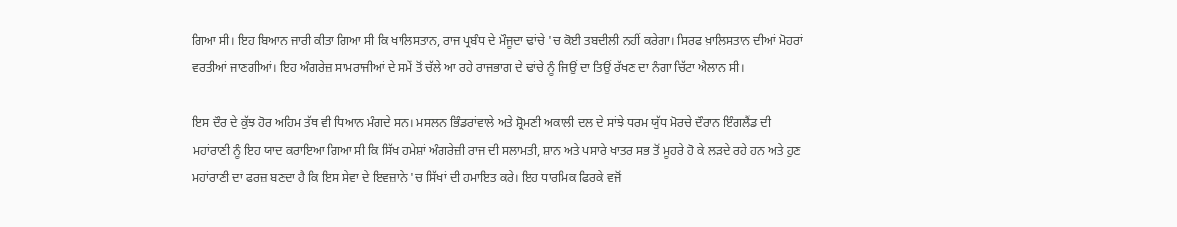ਗਿਆ ਸੀ। ਇਹ ਬਿਆਨ ਜਾਰੀ ਕੀਤਾ ਗਿਆ ਸੀ ਕਿ ਖਾਲਿਸਤਾਨ, ਰਾਜ ਪ੍ਰਬੰਧ ਦੇ ਮੌਜੂਦਾ ਢਾਂਚੇ 'ਚ ਕੋਈ ਤਬਦੀਲੀ ਨਹੀਂ ਕਰੇਗਾ। ਸਿਰਫ ਖ਼ਾਲਿਸਤਾਨ ਦੀਆਂ ਮੋਹਰਾਂ ਵਰਤੀਆਂ ਜਾਣਗੀਆਂ। ਇਹ ਅੰਗਰੇਜ਼ ਸਾਮਰਾਜੀਆਂ ਦੇ ਸਮੇਂ ਤੋਂ ਚੱਲੇ ਆ ਰਹੇ ਰਾਜਭਾਗ ਦੇ ਢਾਂਚੇ ਨੂੰ ਜਿਉਂ ਦਾ ਤਿਉਂ ਰੱਖਣ ਦਾ ਨੰਗਾ ਚਿੱਟਾ ਐਲਾਨ ਸੀ।

ਇਸ ਦੌਰ ਦੇ ਕੁੱਝ ਹੋਰ ਅਹਿਮ ਤੱਥ ਵੀ ਧਿਆਨ ਮੰਗਦੇ ਸਨ। ਮਸਲਨ ਭਿੰਡਰਾਂਵਾਲੇ ਅਤੇ ਸ਼੍ਰੋਮਣੀ ਅਕਾਲੀ ਦਲ ਦੇ ਸਾਂਝੇ ਧਰਮ ਯੁੱਧ ਮੋਰਚੇ ਦੌਰਾਨ ਇੰਗਲੈਂਡ ਦੀ ਮਹਾਂਰਾਣੀ ਨੂੰ ਇਹ ਯਾਦ ਕਰਾਇਆ ਗਿਆ ਸੀ ਕਿ ਸਿੱਖ ਹਮੇਸ਼ਾਂ ਅੰਗਰੇਜ਼ੀ ਰਾਜ ਦੀ ਸਲਾਮਤੀ, ਸ਼ਾਨ ਅਤੇ ਪਸਾਰੇ ਖਾਤਰ ਸਭ ਤੋਂ ਮੂਹਰੇ ਹੋ ਕੇ ਲੜਦੇ ਰਹੇ ਹਨ ਅਤੇ ਹੁਣ ਮਹਾਂਰਾਣੀ ਦਾ ਫਰਜ਼ ਬਣਦਾ ਹੈ ਕਿ ਇਸ ਸੇਵਾ ਦੇ ਇਵਜ਼ਾਨੇ 'ਚ ਸਿੱਖਾਂ ਦੀ ਹਮਾਇਤ ਕਰੇ। ਇਹ ਧਾਰਮਿਕ ਫਿਰਕੇ ਵਜੋਂ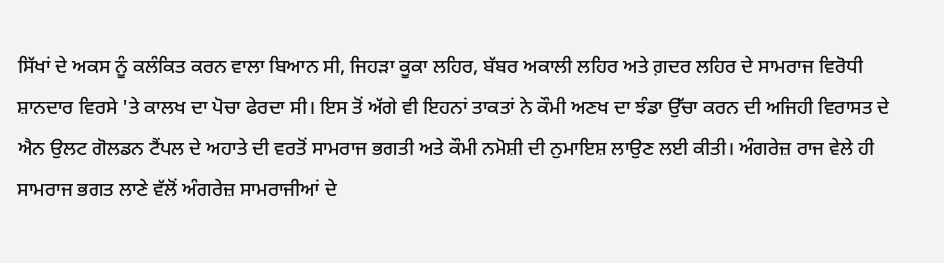ਸਿੱਖਾਂ ਦੇ ਅਕਸ ਨੂੰ ਕਲੰਕਿਤ ਕਰਨ ਵਾਲਾ ਬਿਆਨ ਸੀ, ਜਿਹੜਾ ਕੂਕਾ ਲਹਿਰ, ਬੱਬਰ ਅਕਾਲੀ ਲਹਿਰ ਅਤੇ ਗ਼ਦਰ ਲਹਿਰ ਦੇ ਸਾਮਰਾਜ ਵਿਰੋਧੀ ਸ਼ਾਨਦਾਰ ਵਿਰਸੇ 'ਤੇ ਕਾਲਖ ਦਾ ਪੋਚਾ ਫੇਰਦਾ ਸੀ। ਇਸ ਤੋਂ ਅੱਗੇ ਵੀ ਇਹਨਾਂ ਤਾਕਤਾਂ ਨੇ ਕੌਮੀ ਅਣਖ ਦਾ ਝੰਡਾ ਉੱਚਾ ਕਰਨ ਦੀ ਅਜਿਹੀ ਵਿਰਾਸਤ ਦੇ ਐਨ ਉਲਟ ਗੋਲਡਨ ਟੈਂਪਲ ਦੇ ਅਹਾਤੇ ਦੀ ਵਰਤੋਂ ਸਾਮਰਾਜ ਭਗਤੀ ਅਤੇ ਕੌਮੀ ਨਮੋਸ਼ੀ ਦੀ ਨੁਮਾਇਸ਼ ਲਾਉਣ ਲਈ ਕੀਤੀ। ਅੰਗਰੇਜ਼ ਰਾਜ ਵੇਲੇ ਹੀ ਸਾਮਰਾਜ ਭਗਤ ਲਾਣੇ ਵੱਲੋਂ ਅੰਗਰੇਜ਼ ਸਾਮਰਾਜੀਆਂ ਦੇ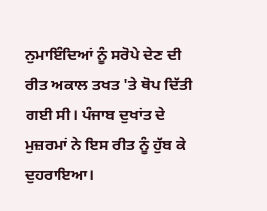ਨੁਮਾਇੰਦਿਆਂ ਨੂੰ ਸਰੋਪੇ ਦੇਣ ਦੀ ਰੀਤ ਅਕਾਲ ਤਖਤ 'ਤੇ ਥੋਪ ਦਿੱਤੀ ਗਈ ਸੀ। ਪੰਜਾਬ ਦੁਖਾਂਤ ਦੇ ਮੁਜ਼ਰਮਾਂ ਨੇ ਇਸ ਰੀਤ ਨੂੰ ਹੁੱਬ ਕੇ ਦੁਹਰਾਇਆ।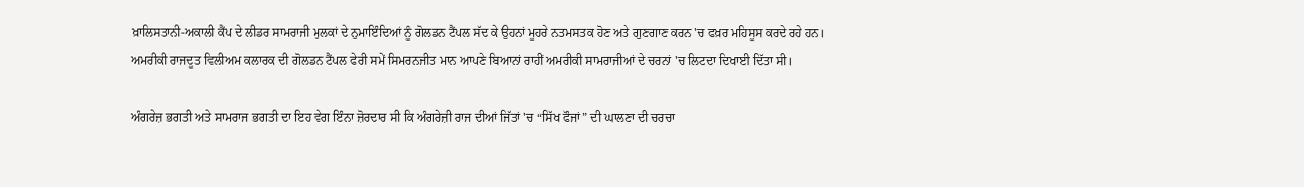ਖ਼ਾਲਿਸਤਾਨੀ-ਅਕਾਲੀ ਕੈਂਪ ਦੇ ਲੀਡਰ ਸਾਮਰਾਜੀ ਮੁਲਕਾਂ ਦੇ ਨੁਮਾਇੰਦਿਆਂ ਨੂੰ ਗੋਲਡਨ ਟੈਂਪਲ ਸੱਦ ਕੇ ਉਹਨਾਂ ਮੂਹਰੇ ਨਤਮਸਤਕ ਹੋਣ ਅਤੇ ਗੁਣਗਾਣ ਕਰਨ 'ਚ ਫਖ਼ਰ ਮਹਿਸੂਸ ਕਰਦੇ ਰਹੇ ਹਨ। ਅਮਰੀਕੀ ਰਾਜਦੂਤ ਵਿਲੀਅਮ ਕਲਾਰਕ ਦੀ ਗੋਲਡਨ ਟੈਂਪਲ ਫੇਰੀ ਸਮੇਂ ਸਿਮਰਨਜੀਤ ਮਾਨ ਆਪਣੇ ਬਿਆਨਾਂ ਰਾਹੀਂ ਅਮਰੀਕੀ ਸਾਮਰਾਜੀਆਂ ਦੇ ਚਰਨਾਂ 'ਚ ਲਿਟਦਾ ਦਿਖਾਈ ਦਿੱਤਾ ਸੀ।

ਅੰਗਰੇਜ਼ ਭਗਤੀ ਅਤੇ ਸਾਮਰਾਜ ਭਗਤੀ ਦਾ ਇਹ ਵੇਗ ਇੰਨਾ ਜ਼ੋਰਦਾਰ ਸੀ ਕਿ ਅੰਗਰੇਜ਼ੀ ਰਾਜ ਦੀਆਂ ਜਿੱਤਾਂ 'ਚ “ਸਿੱਖ ਫੌਜਾਂ” ਦੀ ਘਾਲਣਾ ਦੀ ਚਰਚਾ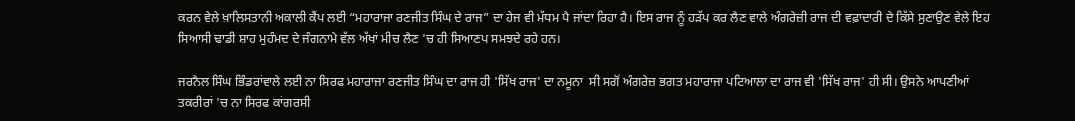ਕਰਨ ਵੇਲੇ ਖ਼ਾਲਿਸਤਾਨੀ ਅਕਾਲੀ ਕੈਂਪ ਲਈ “ਮਹਾਰਾਜਾ ਰਣਜੀਤ ਸਿੰਘ ਦੇ ਰਾਜ” ਦਾ ਹੇਜ ਵੀ ਮੱਧਮ ਪੈ ਜਾਂਦਾ ਰਿਹਾ ਹੈ। ਇਸ ਰਾਜ ਨੂੰ ਹੜੱਪ ਕਰ ਲੈਣ ਵਾਲੇ ਅੰਗਰੇਜ਼ੀ ਰਾਜ ਦੀ ਵਫ਼ਾਦਾਰੀ ਦੇ ਕਿੱਸੇ ਸੁਣਾਉਣ ਵੇਲੇ ਇਹ ਸਿਆਸੀ ਢਾਡੀ ਸ਼ਾਹ ਮੁਹੰਮਦ ਦੇ ਜੰਗਨਾਮੇ ਵੱਲ ਅੱਖਾਂ ਮੀਚ ਲੈਣ 'ਚ ਹੀ ਸਿਆਣਪ ਸਮਝਦੇ ਰਹੇ ਹਨ।

ਜਰਨੈਲ ਸਿੰਘ ਭਿੰਡਰਾਂਵਾਲੇ ਲਈ ਨਾ ਸਿਰਫ ਮਹਾਰਾਜਾ ਰਣਜੀਤ ਸਿੰਘ ਦਾ ਰਾਜ ਹੀ 'ਸਿੱਖ ਰਾਜ' ਦਾ ਨਮੂਨਾ  ਸੀ ਸਗੋਂ ਅੰਗਰੇਜ਼ ਭਗਤ ਮਹਾਰਾਜਾ ਪਟਿਆਲਾ ਦਾ ਰਾਜ ਵੀ 'ਸਿੱਖ ਰਾਜ' ਹੀ ਸੀ। ਉਸਨੇ ਆਪਣੀਆਂ ਤਕਰੀਰਾਂ 'ਚ ਨਾ ਸਿਰਫ ਕਾਂਗਰਸੀ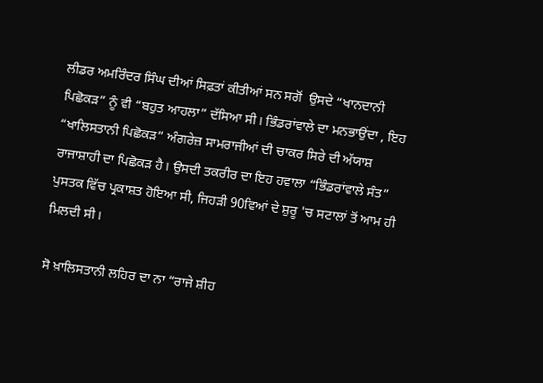ਲੀਡਰ ਅਮਰਿੰਦਰ ਸਿੰਘ ਦੀਆਂ ਸਿਫ਼ਤਾਂ ਕੀਤੀਆਂ ਸਨ ਸਗੋਂ  ਉਸਦੇ “ਖਾਨਦਾਨੀ ਪਿਛੋਕੜ” ਨੂੰ ਵੀ “ਬਹੁਤ ਆਹਲਾ” ਦੱਸਿਆ ਸੀ। ਭਿੰਡਰਾਂਵਾਲੇ ਦਾ ਮਨਭਾਉਂਦਾ , ਇਹ “ਖਾਲਿਸਤਾਨੀ ਪਿਛੋਕੜ” ਅੰਗਰੇਜ਼ ਸਾਮਰਾਜੀਆਂ ਦੀ ਚਾਕਰ ਸਿਰੇ ਦੀ ਅੱਯਾਸ਼ ਰਾਜਾਸ਼ਾਹੀ ਦਾ ਪਿਛੋਕੜ ਹੈ। ਉਸਦੀ ਤਕਰੀਰ ਦਾ ਇਹ ਹਵਾਲਾ “ਭਿੰਡਰਾਂਵਾਲੇ ਸੰਤ” ਪੁਸਤਕ ਵਿੱਚ ਪ੍ਰਕਾਸ਼ਤ ਹੋਇਆ ਸੀ, ਜਿਹੜੀ 90ਵਿਆਂ ਦੇ ਸ਼ੁਰੂ 'ਚ ਸਟਾਲਾਂ ਤੋਂ ਆਮ ਹੀ ਮਿਲਦੀ ਸੀ।

ਸੋ ਖ਼ਾਲਿਸਤਾਨੀ ਲਹਿਰ ਦਾ ਨਾ “ਰਾਜੇ ਸ਼ੀਹ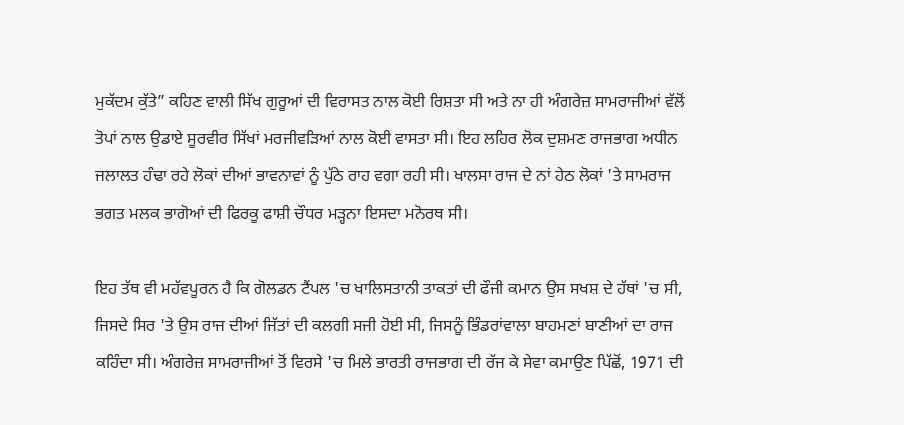ਮੁਕੱਦਮ ਕੁੱਤੇ” ਕਹਿਣ ਵਾਲੀ ਸਿੱਖ ਗੁਰੂਆਂ ਦੀ ਵਿਰਾਸਤ ਨਾਲ ਕੋਈ ਰਿਸ਼ਤਾ ਸੀ ਅਤੇ ਨਾ ਹੀ ਅੰਗਰੇਜ਼ ਸਾਮਰਾਜੀਆਂ ਵੱਲੋਂ ਤੋਪਾਂ ਨਾਲ ਉਡਾਏ ਸੂਰਵੀਰ ਸਿੱਖਾਂ ਮਰਜੀਵੜਿਆਂ ਨਾਲ ਕੋਈ ਵਾਸਤਾ ਸੀ। ਇਹ ਲਹਿਰ ਲੋਕ ਦੁਸ਼ਮਣ ਰਾਜਭਾਗ ਅਧੀਨ ਜਲਾਲਤ ਹੰਢਾ ਰਹੇ ਲੋਕਾਂ ਦੀਆਂ ਭਾਵਨਾਵਾਂ ਨੂੰ ਪੁੱਠੇ ਰਾਹ ਵਗਾ ਰਹੀ ਸੀ। ਖਾਲਸਾ ਰਾਜ ਦੇ ਨਾਂ ਹੇਠ ਲੋਕਾਂ 'ਤੇ ਸਾਮਰਾਜ ਭਗਤ ਮਲਕ ਭਾਗੋਆਂ ਦੀ ਫਿਰਕੂ ਫਾਸ਼ੀ ਚੌਧਰ ਮੜ੍ਹਨਾ ਇਸਦਾ ਮਨੋਰਥ ਸੀ।

ਇਹ ਤੱਥ ਵੀ ਮਹੱਵਪੂਰਨ ਹੈ ਕਿ ਗੋਲਡਨ ਟੈਂਪਲ 'ਚ ਖਾਲਿਸਤਾਨੀ ਤਾਕਤਾਂ ਦੀ ਫੌਜੀ ਕਮਾਨ ਉਸ ਸਖਸ਼ ਦੇ ਹੱਥਾਂ 'ਚ ਸੀ, ਜਿਸਦੇ ਸਿਰ 'ਤੇ ਉਸ ਰਾਜ ਦੀਆਂ ਜਿੱਤਾਂ ਦੀ ਕਲਗੀ ਸਜੀ ਹੋਈ ਸੀ, ਜਿਸਨੂੰ ਭਿੰਡਰਾਂਵਾਲਾ ਬਾਹਮਣਾਂ ਬਾਣੀਆਂ ਦਾ ਰਾਜ ਕਹਿੰਦਾ ਸੀ। ਅੰਗਰੇਜ਼ ਸਾਮਰਾਜੀਆਂ ਤੋਂ ਵਿਰਸੇ 'ਚ ਮਿਲੇ ਭਾਰਤੀ ਰਾਜਭਾਗ ਦੀ ਰੱਜ ਕੇ ਸੇਵਾ ਕਮਾਉਣ ਪਿੱਛੋਂ, 1971 ਦੀ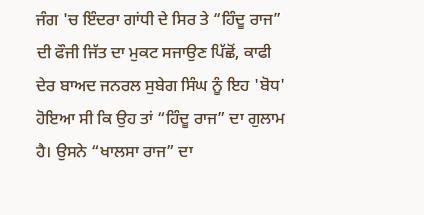ਜੰਗ 'ਚ ਇੰਦਰਾ ਗਾਂਧੀ ਦੇ ਸਿਰ ਤੇ “ਹਿੰਦੂ ਰਾਜ” ਦੀ ਫੌਜੀ ਜਿੱਤ ਦਾ ਮੁਕਟ ਸਜਾਉਣ ਪਿੱਛੋਂ, ਕਾਫੀ ਦੇਰ ਬਾਅਦ ਜਨਰਲ ਸੁਬੇਗ ਸਿੰਘ ਨੂੰ ਇਹ 'ਬੋਧ' ਹੋਇਆ ਸੀ ਕਿ ਉਹ ਤਾਂ “ਹਿੰਦੂ ਰਾਜ” ਦਾ ਗੁਲਾਮ ਹੈ। ਉਸਨੇ “ਖਾਲਸਾ ਰਾਜ” ਦਾ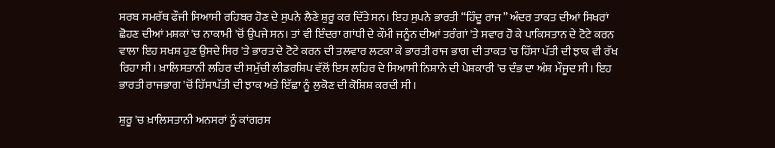ਸਰਬ ਸਮਰੱਥ ਫੌਜੀ ਸਿਆਸੀ ਰਹਿਬਰ ਹੋਣ ਦੇ ਸੁਪਨੇ ਲੈਣੇ ਸ਼ੁਰੂ ਕਰ ਦਿੱਤੇ ਸਨ। ਇਹ ਸੁਪਨੇ ਭਾਰਤੀ “ਹਿੰਦੂ ਰਾਜ” ਅੰਦਰ ਤਾਕਤ ਦੀਆਂ ਸਿਖਰਾਂ ਛੋਹਣ ਦੀਆਂ ਮਸ਼ਕਾਂ 'ਚ ਨਾਕਾਮੀ 'ਚੋਂ ਉਪਜੇ ਸਨ। ਤਾਂ ਵੀ ਇੰਦਰਾ ਗਾਂਧੀ ਦੇ ਕੌਮੀ ਜਨੂੰਨ ਦੀਆਂ ਤਰੰਗਾਂ 'ਤੇ ਸਵਾਰ ਹੋ ਕੇ ਪਾਕਿਸਤਾਨ ਦੇ ਟੋਟੇ ਕਰਨ ਵਾਲਾ ਇਹ ਸਖਸ਼ ਹੁਣ ਉਸਦੇ ਸਿਰ 'ਤੇ ਭਾਰਤ ਦੇ ਟੋਟੇ ਕਰਨ ਦੀ ਤਲਵਾਰ ਲਟਕਾ ਕੇ ਭਾਰਤੀ ਰਾਜ ਭਾਗ ਦੀ ਤਾਕਤ 'ਚ ਹਿੱਸਾ ਪੱਤੀ ਦੀ ਝਾਕ ਵੀ ਰੱਖ ਰਿਹਾ ਸੀ। ਖ਼ਾਲਿਸਤਾਨੀ ਲਹਿਰ ਦੀ ਸਮੁੱਚੀ ਲੀਡਰਸ਼ਿਪ ਵੱਲੋਂ ਇਸ ਲਹਿਰ ਦੇ ਸਿਆਸੀ ਨਿਸ਼ਾਨੇ ਦੀ ਪੇਸ਼ਕਾਰੀ 'ਚ ਦੰਭ ਦਾ ਅੰਸ਼ ਮੌਜੂਦ ਸੀ। ਇਹ ਭਾਰਤੀ ਰਾਜਭਾਗ 'ਚੋਂ ਹਿੱਸਾਪੱਤੀ ਦੀ ਝਾਕ ਅਤੇ ਇੱਛਾ ਨੂੰ ਲੁਕੋਣ ਦੀ ਕੋਸ਼ਿਸ਼ ਕਰਦੀ ਸੀ।

ਸ਼ੁਰੂ 'ਚ ਖ਼ਾਲਿਸਤਾਨੀ ਅਨਸਰਾਂ ਨੂੰ ਕਾਂਗਰਸ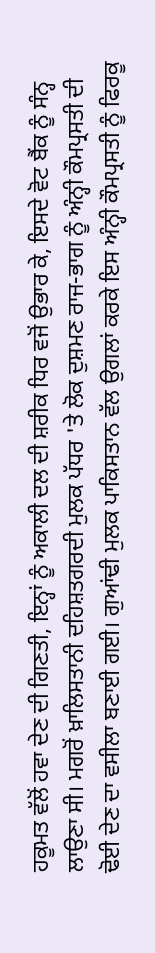ਹਕੂਮਤ ਵੱਲੋਂ ਹਵਾ ਦੇਣ ਦੀ ਗਿਣਤੀ, ਇਨ੍ਹਾਂ ਨੂੰ ਅਕਾਲੀ ਦਲ ਦੀ ਸ਼ਰੀਕ ਧਿਰ ਵਜੋਂ ਉਭਾਰ ਕੇ, ਇਸਦੇ ਵੋਟ ਬੈਂਕ ਨੂੰ ਸੰਨ੍ਹ ਲਾਉਣਾ ਸੀ। ਮਗਰੋਂ ਖ਼ਾਲਿਸਤਾਨੀ ਦਹਿਸ਼ਤਗਰਦੀ ਮੁਲਕ ਪੱਧਰ 'ਤੇ ਲੋਕ ਦੁਸ਼ਮਣ ਰਾਜ-ਭਾਗ ਨੂੰ ਅੰਨ੍ਹੀ ਕੌਮਪ੍ਰਸਤੀ ਦੀ ਢੋਈ ਦੇਣ ਦਾ ਵਸੀਲਾ ਬਣਾਈ ਗਈ। ਗੁਆਂਢੀ ਮੁਲਕ ਪਾਕਿਸਤਾਨ ਵੱਲ ਉਗਲਾਂ ਕਰਕੇ ਇਸ ਅੰਨ੍ਹੀ ਕੌਮਪ੍ਰਸਤੀ ਨੂੰ ਫਿਰਕੂ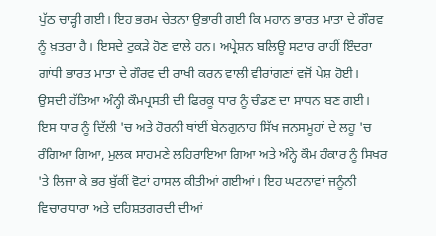ਪੁੱਠ ਚਾੜ੍ਹੀ ਗਈ। ਇਹ ਭਰਮ ਚੇਤਨਾ ਉਭਾਰੀ ਗਈ ਕਿ ਮਹਾਨ ਭਾਰਤ ਮਾਤਾ ਦੇ ਗੌਰਵ ਨੂੰ ਖ਼ਤਰਾ ਹੈ। ਇਸਦੇ ਟੁਕੜੇ ਹੋਣ ਵਾਲੇ ਹਨ। ਅਪ੍ਰੇਸ਼ਨ ਬਲਿਊ ਸਟਾਰ ਰਾਹੀਂ ਇੰਦਰਾ ਗਾਂਧੀ ਭਾਰਤ ਮਾਤਾ ਦੇ ਗੌਰਵ ਦੀ ਰਾਖੀ ਕਰਨ ਵਾਲੀ ਵੀਰਾਂਗਣਾਂ ਵਜੋਂ ਪੇਸ਼ ਹੋਈ। ਉਸਦੀ ਹੱਤਿਆ ਅੰਨ੍ਹੀ ਕੌਮਪ੍ਰਸਤੀ ਦੀ ਫਿਰਕੂ ਧਾਰ ਨੂੰ ਚੰਡਣ ਦਾ ਸਾਧਨ ਬਣ ਗਈ। ਇਸ ਧਾਰ ਨੂੰ ਦਿੱਲੀ 'ਚ ਅਤੇ ਹੋਰਨੀ ਥਾਂਈਂ ਬੇਨਗੁਨਾਹ ਸਿੱਖ ਜਨਸਮੂਹਾਂ ਦੇ ਲਹੂ 'ਚ ਰੰਗਿਆ ਗਿਆ, ਮੁਲਕ ਸਾਹਮਣੇ ਲਹਿਰਾਇਆ ਗਿਆ ਅਤੇ ਅੰਨ੍ਹੇ ਕੌਮ ਹੰਕਾਰ ਨੂੰ ਸਿਖਰ 'ਤੇ ਲਿਜਾ ਕੇ ਭਰ ਬੁੱਕੀਂ ਵੋਟਾਂ ਹਾਸਲ ਕੀਤੀਆਂ ਗਈਆਂ। ਇਹ ਘਟਨਾਵਾਂ ਜਨੂੰਨੀ ਵਿਚਾਰਧਾਰਾ ਅਤੇ ਦਹਿਸ਼ਤਗਰਦੀ ਦੀਆਂ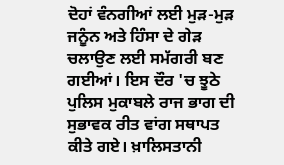ਦੋਹਾਂ ਵੰਨਗੀਆਂ ਲਈ ਮੁੜ-ਮੁੜ ਜਨੂੰਨ ਅਤੇ ਹਿੰਸਾ ਦੇ ਗੇੜ ਚਲਾਉਣ ਲਈ ਸਮੱਗਰੀ ਬਣ ਗਈਆਂ। ਇਸ ਦੌਰ 'ਚ ਝੂਠੇ ਪੁਲਿਸ ਮੁਕਾਬਲੇ ਰਾਜ ਭਾਗ ਦੀ ਸੁਭਾਵਕ ਰੀਤ ਵਾਂਗ ਸਥਾਪਤ ਕੀਤੇ ਗਏ। ਖ਼ਾਲਿਸਤਾਨੀ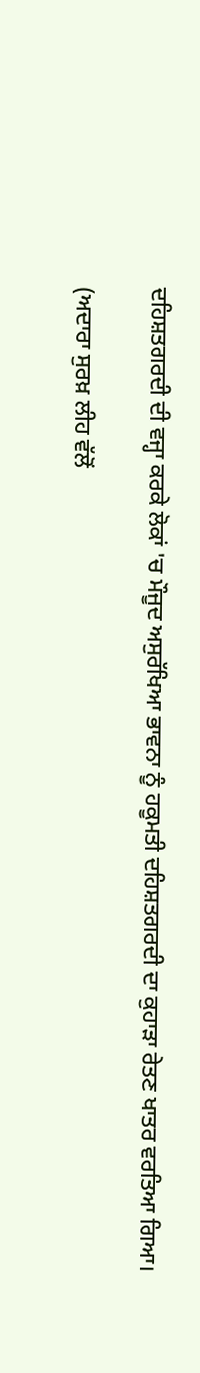ਦਹਿਸ਼ਤਗਰਦੀ ਦੀ ਵਜ੍ਹਾ ਕਰਕੇ ਲੋਕਾਂ 'ਚ ਮੌਜੂਦ ਅਸੁਰੱਖਿਆ ਭਾਵਨਾ ਨੂੰ ਹਕੂਮਤੀ ਦਹਿਸ਼ਤਗਰਦੀ ਦਾ ਕੁਹਾੜਾ ਰੇਤਣ ਖਾਤਰ ਵਰਤਿਆ ਗਿਆ।

(ਅਦਾਰਾ ਸੁਰਖ਼ ਲੀਹ ਵੱਲੋਂ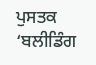ਪੁਸਤਕ ‘ਬਲੀਡਿੰਗ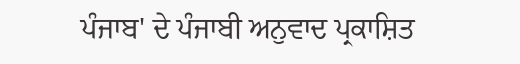ਪੰਜਾਬ' ਦੇ ਪੰਜਾਬੀ ਅਨੁਵਾਦ ਪ੍ਰਕਾਸ਼ਿਤ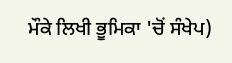ਮੌਕੇ ਲਿਖੀ ਭੂਮਿਕਾ 'ਚੋਂ ਸੰਖੇਪ)